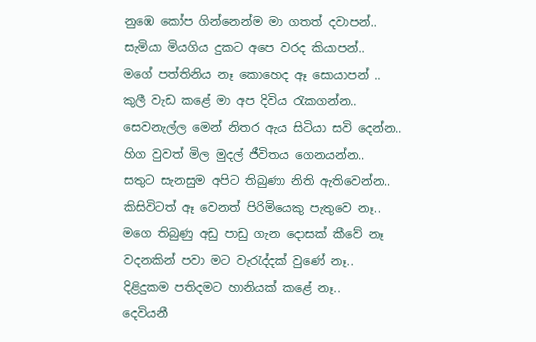නුඹෙ කෝප ගින්නෙන්ම මා ගතත් දවාපන්..
සැමියා මියගිය දුකට අපෙ වරද කියාපන්..
මගේ පත්තිනිය නෑ කොහෙද ඈ සොයාපන් ..
කුලී වැඩ කළේ මා අප දිවිය රැකගන්න..
සෙවනැල්ල මෙන් නිතර ඇය සිටියා සවි දෙන්න..
හිග වුවත් මිල මුදල් ජීවිතය ගෙනයන්න..
සතුට සැනසුම අපිට තිබුණා නිති ඇතිවෙන්න..
කිසිවිටත් ඈ වෙනත් පිරිමියෙකු පැතුවෙ නෑ..
මගෙ තිබුණු අඩු පාඩු ගැන දොසක් කීවේ නෑ
වදනකින් පවා මට වැරැද්දක් වුණේ නෑ..
දිළිදුකම පතිදමට හානියක් කළේ නෑ..
දෙවියනී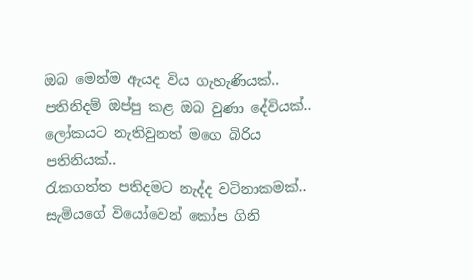ඔබ මෙන්ම ඇයද විය ගැහැණියක්..
පතිනිදම් ඔප්පු කළ ඔබ වුණා දේවියක්..
ලෝකයට නැතිවුනත් මගෙ බිරිය පතිනියක්..
රැකගත්ත පතිදමට නැද්ද වටිනාකමක්..
සැමියගේ වියෝවෙන් කෝප ගිනි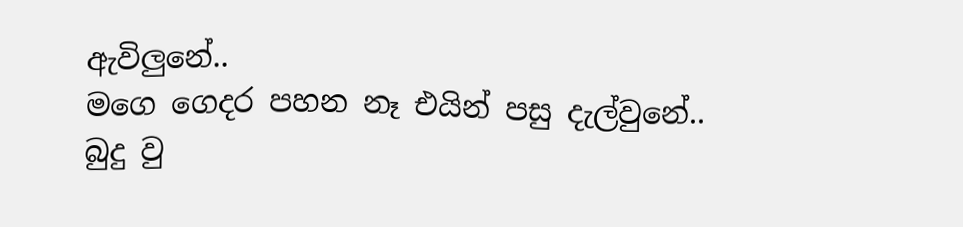ඇවිලුනේ..
මගෙ ගෙදර පහන නෑ එයින් පසු දැල්වුනේ..
බුදු වු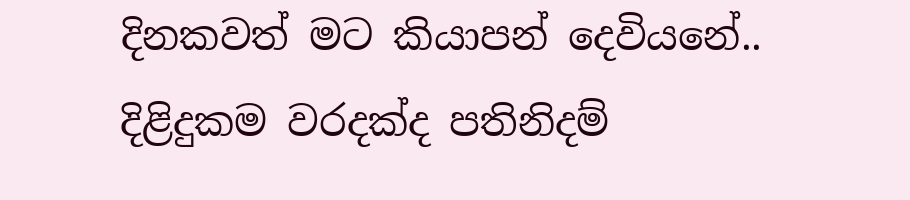දිනකවත් මට කියාපන් දෙවියනේ..
දිළිදුකම වරදක්ද පතිනිදම්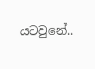යටවුනේ..